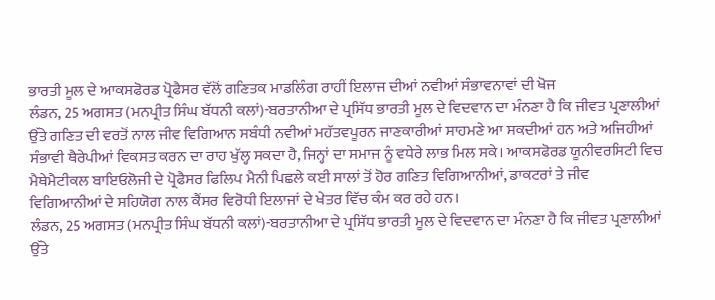ਭਾਰਤੀ ਮੂਲ ਦੇ ਆਕਸਫੋਰਡ ਪ੍ਰੋਫੈਸਰ ਵੱਲੋਂ ਗਣਿਤਕ ਮਾਡਲਿੰਗ ਰਾਹੀਂ ਇਲਾਜ ਦੀਆਂ ਨਵੀਆਂ ਸੰਭਾਵਨਾਵਾਂ ਦੀ ਖੋਜ
ਲੰਡਨ, 25 ਅਗਸਤ (ਮਨਪ੍ਰੀਤ ਸਿੰਘ ਬੱਧਨੀ ਕਲਾਂ)-ਬਰਤਾਨੀਆ ਦੇ ਪ੍ਰਸਿੱਧ ਭਾਰਤੀ ਮੂਲ ਦੇ ਵਿਦਵਾਨ ਦਾ ਮੰਨਣਾ ਹੈ ਕਿ ਜੀਵਤ ਪ੍ਰਣਾਲੀਆਂ ਉੱਤੇ ਗਣਿਤ ਦੀ ਵਰਤੋਂ ਨਾਲ ਜੀਵ ਵਿਗਿਆਨ ਸਬੰਧੀ ਨਵੀਆਂ ਮਹੱਤਵਪੂਰਨ ਜਾਣਕਾਰੀਆਂ ਸਾਹਮਣੇ ਆ ਸਕਦੀਆਂ ਹਨ ਅਤੇ ਅਜਿਹੀਆਂ ਸੰਭਾਵੀ ਥੈਰੇਪੀਆਂ ਵਿਕਸਤ ਕਰਨ ਦਾ ਰਾਹ ਖੁੱਲ੍ਹ ਸਕਦਾ ਹੈ, ਜਿਨ੍ਹਾਂ ਦਾ ਸਮਾਜ ਨੂੰ ਵਧੇਰੇ ਲਾਭ ਮਿਲ ਸਕੇ। ਆਕਸਫੋਰਡ ਯੂਨੀਵਰਸਿਟੀ ਵਿਚ ਮੈਥੇਮੈਟੀਕਲ ਬਾਇਓਲੋਜੀ ਦੇ ਪ੍ਰੋਫੈਸਰ ਫਿਲਿਪ ਮੈਨੀ ਪਿਛਲੇ ਕਈ ਸਾਲਾਂ ਤੋਂ ਹੋਰ ਗਣਿਤ ਵਿਗਿਆਨੀਆਂ, ਡਾਕਟਰਾਂ ਤੇ ਜੀਵ ਵਿਗਿਆਨੀਆਂ ਦੇ ਸਹਿਯੋਗ ਨਾਲ ਕੈਂਸਰ ਵਿਰੋਧੀ ਇਲਾਜਾਂ ਦੇ ਖੇਤਰ ਵਿੱਚ ਕੰਮ ਕਰ ਰਹੇ ਹਨ।
ਲੰਡਨ, 25 ਅਗਸਤ (ਮਨਪ੍ਰੀਤ ਸਿੰਘ ਬੱਧਨੀ ਕਲਾਂ)-ਬਰਤਾਨੀਆ ਦੇ ਪ੍ਰਸਿੱਧ ਭਾਰਤੀ ਮੂਲ ਦੇ ਵਿਦਵਾਨ ਦਾ ਮੰਨਣਾ ਹੈ ਕਿ ਜੀਵਤ ਪ੍ਰਣਾਲੀਆਂ ਉੱਤੇ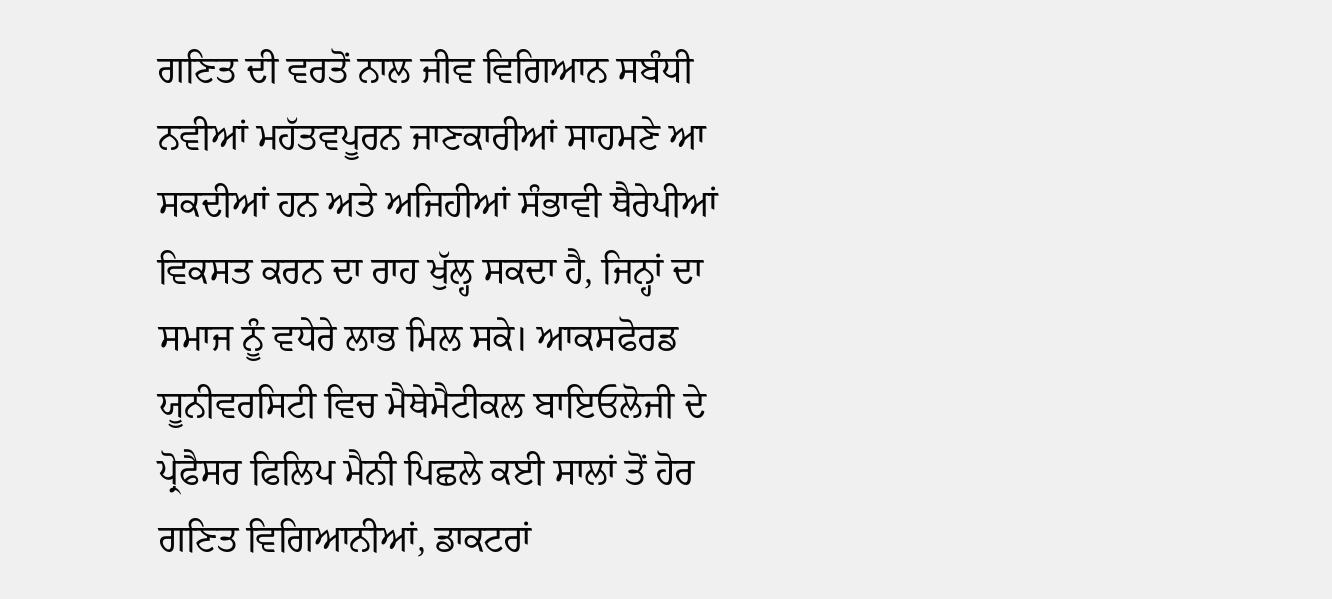ਗਣਿਤ ਦੀ ਵਰਤੋਂ ਨਾਲ ਜੀਵ ਵਿਗਿਆਨ ਸਬੰਧੀ ਨਵੀਆਂ ਮਹੱਤਵਪੂਰਨ ਜਾਣਕਾਰੀਆਂ ਸਾਹਮਣੇ ਆ ਸਕਦੀਆਂ ਹਨ ਅਤੇ ਅਜਿਹੀਆਂ ਸੰਭਾਵੀ ਥੈਰੇਪੀਆਂ ਵਿਕਸਤ ਕਰਨ ਦਾ ਰਾਹ ਖੁੱਲ੍ਹ ਸਕਦਾ ਹੈ, ਜਿਨ੍ਹਾਂ ਦਾ ਸਮਾਜ ਨੂੰ ਵਧੇਰੇ ਲਾਭ ਮਿਲ ਸਕੇ। ਆਕਸਫੋਰਡ ਯੂਨੀਵਰਸਿਟੀ ਵਿਚ ਮੈਥੇਮੈਟੀਕਲ ਬਾਇਓਲੋਜੀ ਦੇ ਪ੍ਰੋਫੈਸਰ ਫਿਲਿਪ ਮੈਨੀ ਪਿਛਲੇ ਕਈ ਸਾਲਾਂ ਤੋਂ ਹੋਰ ਗਣਿਤ ਵਿਗਿਆਨੀਆਂ, ਡਾਕਟਰਾਂ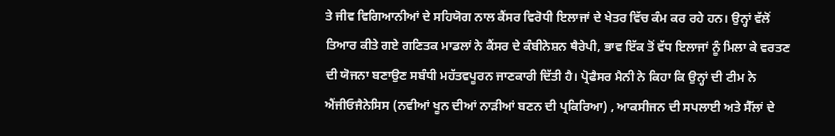ਤੇ ਜੀਵ ਵਿਗਿਆਨੀਆਂ ਦੇ ਸਹਿਯੋਗ ਨਾਲ ਕੈਂਸਰ ਵਿਰੋਧੀ ਇਲਾਜਾਂ ਦੇ ਖੇਤਰ ਵਿੱਚ ਕੰਮ ਕਰ ਰਹੇ ਹਨ। ਉਨ੍ਹਾਂ ਵੱਲੋਂ ਤਿਆਰ ਕੀਤੇ ਗਏ ਗਣਿਤਕ ਮਾਡਲਾਂ ਨੇ ਕੈਂਸਰ ਦੇ ਕੰਬੀਨੇਸ਼ਨ ਥੈਰੇਪੀ, ਭਾਵ ਇੱਕ ਤੋਂ ਵੱਧ ਇਲਾਜਾਂ ਨੂੰ ਮਿਲਾ ਕੇ ਵਰਤਣ ਦੀ ਯੋਜਨਾ ਬਣਾਉਣ ਸਬੰਧੀ ਮਹੱਤਵਪੂਰਨ ਜਾਣਕਾਰੀ ਦਿੱਤੀ ਹੈ। ਪ੍ਰੋਫੈਸਰ ਮੈਨੀ ਨੇ ਕਿਹਾ ਕਿ ਉਨ੍ਹਾਂ ਦੀ ਟੀਮ ਨੇ ਐਂਜੀਓਜੈਨੇਸਿਸ (ਨਵੀਆਂ ਖੂਨ ਦੀਆਂ ਨਾੜੀਆਂ ਬਣਨ ਦੀ ਪ੍ਰਕਿਰਿਆ) , ਆਕਸੀਜਨ ਦੀ ਸਪਲਾਈ ਅਤੇ ਸੈੱਲਾਂ ਦੇ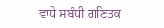ਵਾਧੇ ਸਬੰਧੀ ਗਣਿਤਕ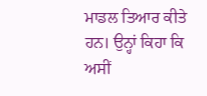ਮਾਡਲ ਤਿਆਰ ਕੀਤੇ ਹਨ। ਉਨ੍ਹਾਂ ਕਿਹਾ ਕਿ ਅਸੀਂ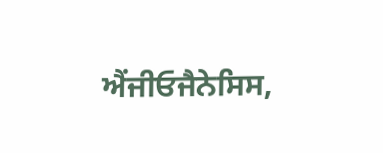ਐਂਜੀਓਜੈਨੇਸਿਸ,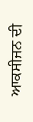ਆਕਸੀਜਨ ਦੀ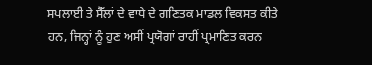ਸਪਲਾਈ ਤੇ ਸੈੱਲਾਂ ਦੇ ਵਾਧੇ ਦੇ ਗਣਿਤਕ ਮਾਡਲ ਵਿਕਸਤ ਕੀਤੇ ਹਨ, ਜਿਨ੍ਹਾਂ ਨੂੰ ਹੁਣ ਅਸੀਂ ਪ੍ਰਯੋਗਾਂ ਰਾਹੀਂ ਪ੍ਰਮਾਣਿਤ ਕਰਨ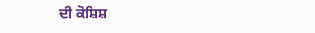ਦੀ ਕੋਸ਼ਿਸ਼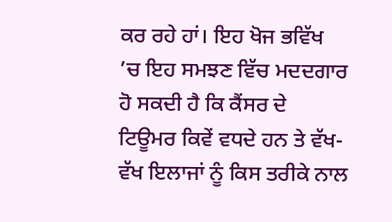ਕਰ ਰਹੇ ਹਾਂ। ਇਹ ਖੋਜ ਭਵਿੱਖ ’ਚ ਇਹ ਸਮਝਣ ਵਿੱਚ ਮਦਦਗਾਰ ਹੋ ਸਕਦੀ ਹੈ ਕਿ ਕੈਂਸਰ ਦੇ ਟਿਊਮਰ ਕਿਵੇਂ ਵਧਦੇ ਹਨ ਤੇ ਵੱਖ-ਵੱਖ ਇਲਾਜਾਂ ਨੂੰ ਕਿਸ ਤਰੀਕੇ ਨਾਲ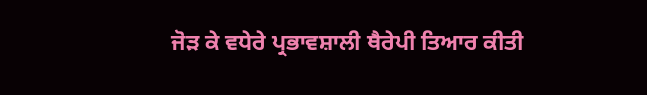ਜੋੜ ਕੇ ਵਧੇਰੇ ਪ੍ਰਭਾਵਸ਼ਾਲੀ ਥੈਰੇਪੀ ਤਿਆਰ ਕੀਤੀ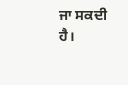ਜਾ ਸਕਦੀ ਹੈ।